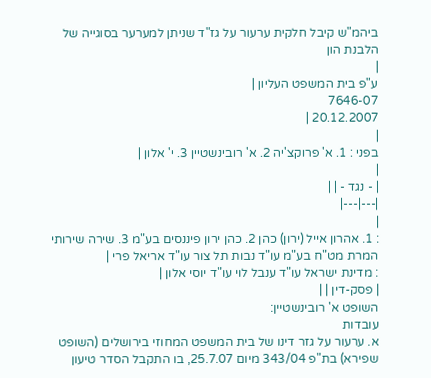ביהמ"ש קיבל חלקית ערעור על גז"ד שניתן למערער בסוגייה של הלבנת הון
|
ע"פ בית המשפט העליון |
7646-07
20.12.2007 |
|
בפני : 1. א' פרוקצ'יה 2. א' רובינשטיין 3. י' אלון |
|
| - נגד - | |
|---|---|
|
: 1. אהרון אייל (ירון) כהן 2. כהן ירון פיננסים בע"מ 3. שירה שירותי המרת מט"ח בע"מ עו"ד נבות תל צור עו"ד אריאל פרי |
: מדינת ישראל עו"ד ענבל לוי עו"ד יוסי אלון |
| פסק-דין | |
השופט א' רובינשטיין:
עובדות
א. ערעור על גזר דינו של בית המשפט המחוזי בירושלים (השופט שפירא) בת"פ 343/04 מיום 25.7.07, בו התקבל הסדר טיעון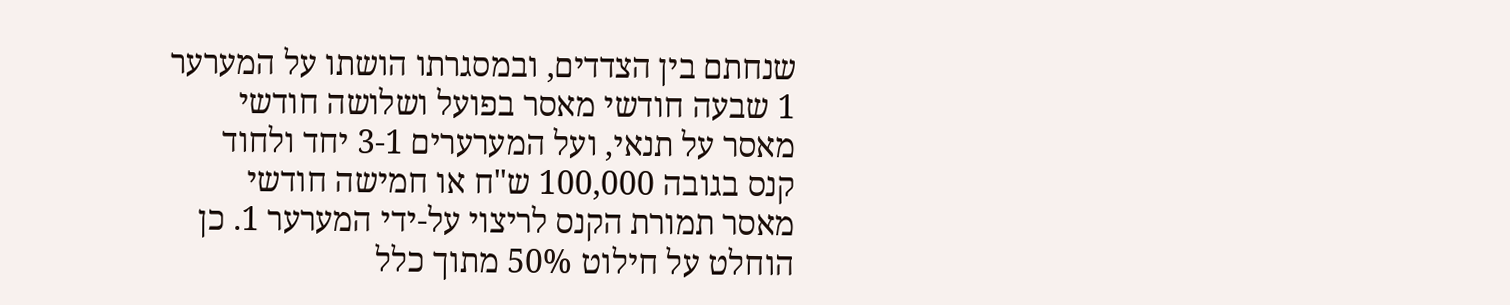שנחתם בין הצדדים, ובמסגרתו הושתו על המערער 1 שבעה חודשי מאסר בפועל ושלושה חודשי מאסר על תנאי, ועל המערערים 3-1 יחד ולחוד קנס בגובה 100,000 ש"ח או חמישה חודשי מאסר תמורת הקנס לריצוי על-ידי המערער 1. כן הוחלט על חילוט 50% מתוך כלל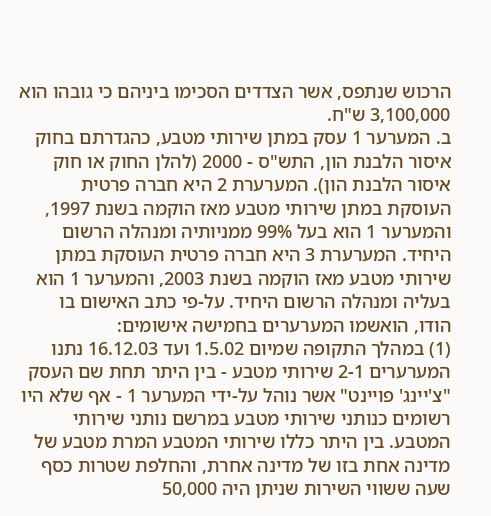הרכוש שנתפס, אשר הצדדים הסכימו ביניהם כי גובהו הוא 3,100,000 ש"ח.
ב. המערער 1 עסק במתן שירותי מטבע, כהגדרתם בחוק איסור הלבנת הון, התש"ס - 2000 (להלן החוק או חוק איסור הלבנת הון). המערערת 2 היא חברה פרטית העוסקת במתן שירותי מטבע מאז הוקמה בשנת 1997, והמערער 1 הוא בעל 99% ממניותיה ומנהלה הרשום היחיד. המערערת 3 היא חברה פרטית העוסקת במתן שירותי מטבע מאז הוקמה בשנת 2003, והמערער 1 הוא בעליה ומנהלה הרשום היחיד. על-פי כתב האישום בו הודו, הואשמו המערערים בחמישה אישומים:
(1) במהלך התקופה שמיום 1.5.02 ועד 16.12.03 נתנו המערערים 2-1 שירותי מטבע - בין היתר תחת שם העסק "צ'יינג' פויינט" אשר נוהל על-ידי המערער 1 - אף שלא היו רשומים כנותני שירותי מטבע במרשם נותני שירותי המטבע. בין היתר כללו שירותי המטבע המרת מטבע של מדינה אחת בזו של מדינה אחרת, והחלפת שטרות כסף שעה ששווי השירות שניתן היה 50,000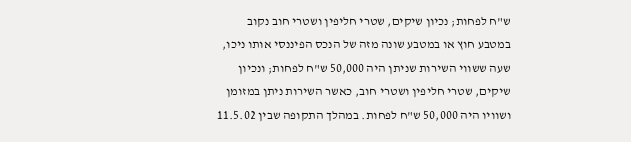ש"ח לפחות; נכיון שיקים, שטרי חליפין ושטרי חוב נקוב במטבע חוץ או במטבע שונה מזה של הנכס הפיננסי אותו ניכו, שעה ששווי השירות שניתן היה 50,000 ש"ח לפחות; ונכיון שיקים, שטרי חליפין ושטרי חוב, כאשר השירות ניתן במזומן ושוויו היה 50,000 ש"ח לפחות. במהלך התקופה שבין 11.5.02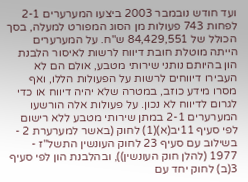ועד חודש נובמבר 2003 ביצעו המערערים 2-1 לפחות 743 פעולות מן הסוג המפורט למעלה, בסך הכולל של 84,429,551 ש"ח. על המערערים הייתה מוטלת חובת דיווח לרשות לאיסור הלבנת הון בהיותם נותני שירותי מטבע, אולם הם לא העבירו דיווחים לרשות על הפעולות הללו, ואף מסרו מידע כוזב, במטרה שלא יהיה דיווח או כדי לגרום לדיווח לא נכון. על פעולות אלה הורשעו המערערים 2-1 במתן שירותי מטבע ללא רישום לפי סעיף 11יב(א)(1) לחוק (באשר למערערת 2 - בשילוב עם סעיף 23 לחוק העונשין התשל"ז - 1977 (להלן חוק העונשין)), ובהלבנת הון לפי סעיף 3(ב) לחוק יחד עם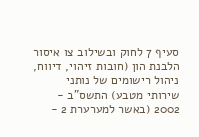סעיף 7 לחוק ובשילוב צו איסור הלבנת הון (חובות זיהוי, דיווח, ניהול רישומים של נותני שירותי מטבע) התשס"ב - 2002 (באשר למערערת 2 -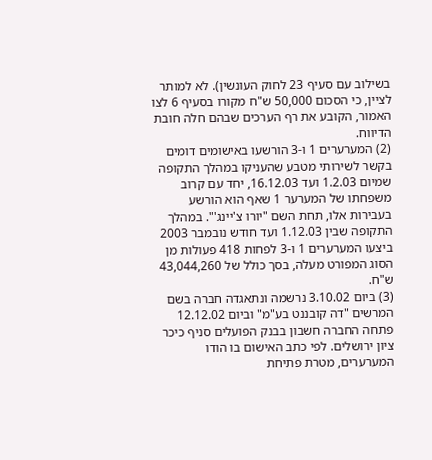בשילוב עם סעיף 23 לחוק העונשין). לא למותר לציין, כי הסכום 50,000 ש"ח מקורו בסעיף 6 לצו האמור, הקובע את רף הערכים שבהם חלה חובת הדיווח.
(2) המערערים 1 ו-3 הורשעו באישומים דומים בקשר לשירותי מטבע שהעניקו במהלך התקופה שמיום 1.2.03 ועד 16.12.03, יחד עם קרוב משפחתו של המערער 1 שאף הוא הורשע בעבירות אלו, תחת השם "יורו צ'יינג'". במהלך התקופה שבין 1.12.03 ועד חודש נובמבר 2003 ביצעו המערערים 1 ו-3 לפחות 418 פעולות מן הסוג המפורט מעלה, בסך כולל של 43,044,260 ש"ח.
(3) ביום 3.10.02 נרשמה ונתאגדה חברה בשם המרשים "דה קובננט בע"מ" וביום 12.12.02 פתחה החברה חשבון בבנק הפועלים סניף כיכר ציון ירושלים. לפי כתב האישום בו הודו המערערים, מטרת פתיחת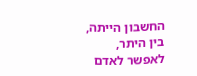החשבון הייתה, בין היתר, לאפשר לאדם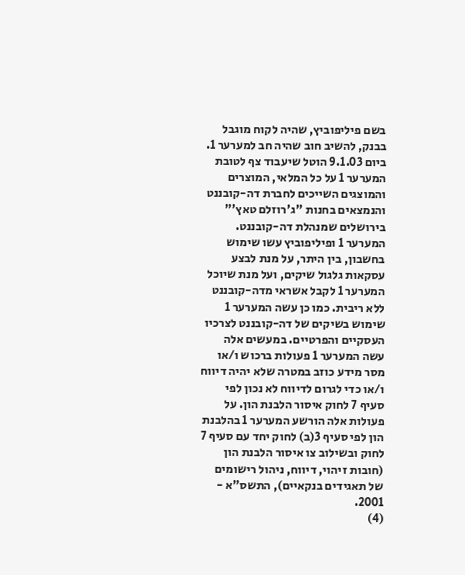בשם פיליפוביץ, שהיה לקוח מוגבל בבנק, להשיב חוב שהיה חב למערער 1. ביום 9.1.03 הוטל שיעבוד צף לטובת המערער 1 על כל המלאי, המוצרים והמוצגים השייכים לחברת דה-קובננט והנמצאים בחנות "ג'רוזלם טאץ'" בירושלים שמנהלת דה-קובננט. המערער 1 ופיליפוביץ עשו שימוש בחשבון, בין היתר, על מנת לבצע עסקאות גלגול שיקים, ועל מנת שיוכל המערער 1 לקבל אשראי מדה-קובננט ללא ריבית. כמו כן עשה המערער 1 שימוש בשיקים של דה-קובננט לצרכיו העסקיים והפרטיים. במעשים אלה עשה המערער 1 פעולות ברכוש ו/או מסר מידע כוזב במטרה שלא יהיה דיווח ו/או כדי לגרום לדיווח לא נכון לפי סעיף 7 לחוק איסור הלבנת הון. על פעולות אלה הורשע המערער 1 בהלבנת הון לפי סעיף 3(ב) לחוק יחד עם סעיף 7 לחוק ובשילוב צו איסור הלבנת הון (חובות זיהוי, דיווח, ניהול רישומים של תאגידים בנקאיים), התשס"א - 2001.
(4)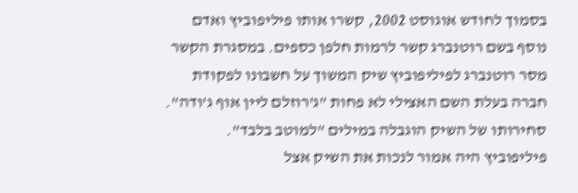בסמוך לחודש אוגוסט 2002, קשרו אותו פיליפוביץ ואדם נוסף בשם רוטנברג קשר לרמות חלפן כספים. במסגרת הקשר מסר רוטנברג לפיליפוביץ שיק המשוך על חשבונו לפקודת חברה בעלת השם האצילי לא פחות "ג'רוזלם ליין אוף ג'ודה". סחירותו של השיק הוגבלה במילים "למוטב בלבד". פיליפוביץ היה אמור לנכות את השיק אצל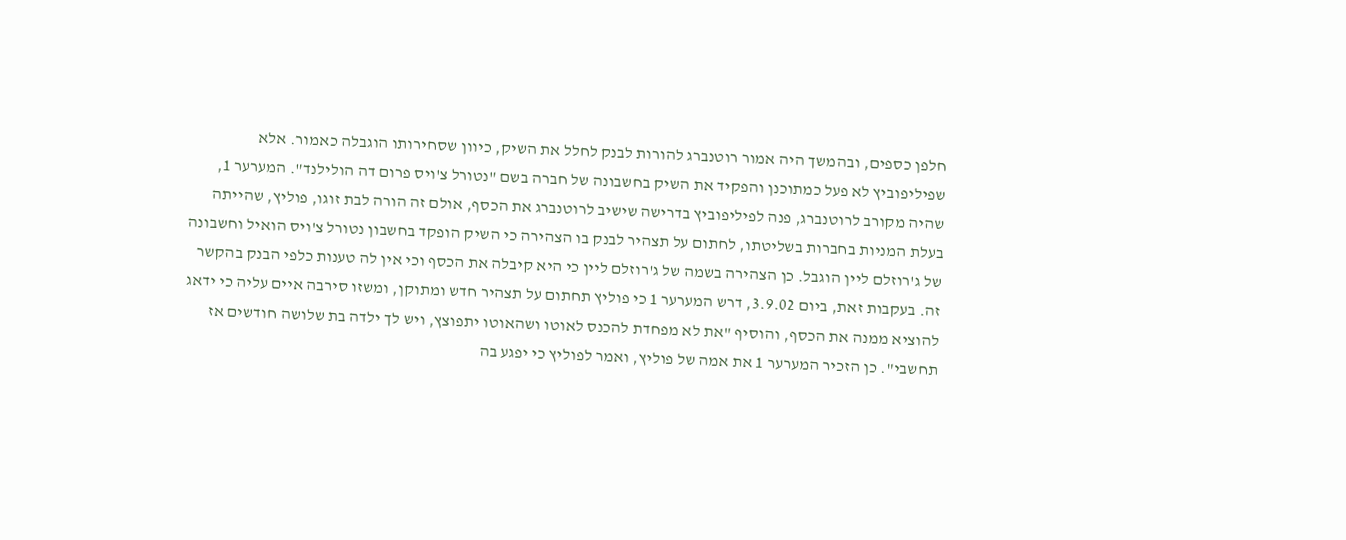חלפן כספים, ובהמשך היה אמור רוטנברג להורות לבנק לחלל את השיק, כיוון שסחירותו הוגבלה כאמור. אלא שפיליפוביץ לא פעל כמתוכנן והפקיד את השיק בחשבונה של חברה בשם "נטורל צ'ויס פרום דה הולילנד". המערער 1, שהיה מקורב לרוטנברג, פנה לפיליפוביץ בדרישה שישיב לרוטנברג את הכסף, אולם זה הורה לבת זוגו, פוליץ, שהייתה בעלת המניות בחברות בשליטתו, לחתום על תצהיר לבנק בו הצהירה כי השיק הופקד בחשבון נטורל צ'ויס הואיל וחשבונה של ג'רוזלם ליין הוגבל. כן הצהירה בשמה של ג'רוזלם ליין כי היא קיבלה את הכסף וכי אין לה טענות כלפי הבנק בהקשר זה. בעקבות זאת, ביום 3.9.02, דרש המערער 1 כי פוליץ תחתום על תצהיר חדש ומתוקן, ומשזו סירבה איים עליה כי ידאג להוציא ממנה את הכסף, והוסיף "את לא מפחדת להכנס לאוטו ושהאוטו יתפוצץ, ויש לך ילדה בת שלושה חודשים אז תחשבי". כן הזכיר המערער 1 את אמה של פוליץ, ואמר לפוליץ כי יפגע בה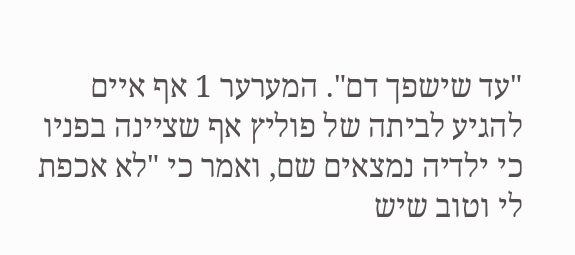"עד שישפך דם". המערער 1 אף איים להגיע לביתה של פוליץ אף שציינה בפניו כי ילדיה נמצאים שם, ואמר כי "לא אכפת לי וטוב שיש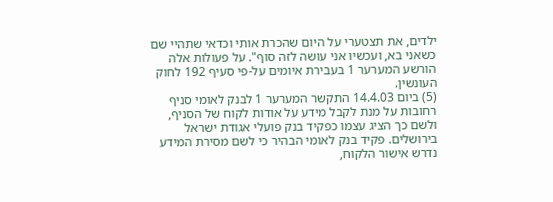ילדים, את תצטערי על היום שהכרת אותי וכדאי שתהיי שם כשאני בא, ועכשיו אני עושה לזה סוף". על פעולות אלה הורשע המערער 1 בעבירת איומים על-פי סעיף 192 לחוק העונשין.
(5) ביום 14.4.03 התקשר המערער 1 לבנק לאומי סניף רחובות על מנת לקבל מידע על אודות לקוח של הסניף, ולשם כך הציג עצמו כפקיד בנק פועלי אגודת ישראל בירושלים. פקיד בנק לאומי הבהיר כי לשם מסירת המידע נדרש אישור הלקוח,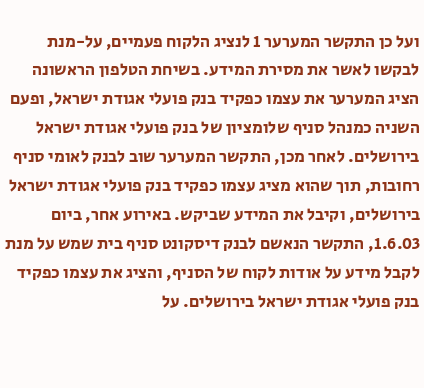ועל כן התקשר המערער 1 לנציג הלקוח פעמיים, על-מנת לבקשו לאשר את מסירת המידע. בשיחת הטלפון הראשונה הציג המערער את עצמו כפקיד בנק פועלי אגודת ישראל, ופעם השניה כמנהל סניף שלומציון של בנק פועלי אגודת ישראל בירושלים. לאחר מכן, התקשר המערער שוב לבנק לאומי סניף רחובות, תוך שהוא מציג עצמו כפקיד בנק פועלי אגודת ישראל בירושלים, וקיבל את המידע שביקש. באירוע אחר, ביום 1.6.03, התקשר הנאשם לבנק דיסקונט סניף בית שמש על מנת לקבל מידע על אודות לקוח של הסניף, והציג את עצמו כפקיד בנק פועלי אגודת ישראל בירושלים. על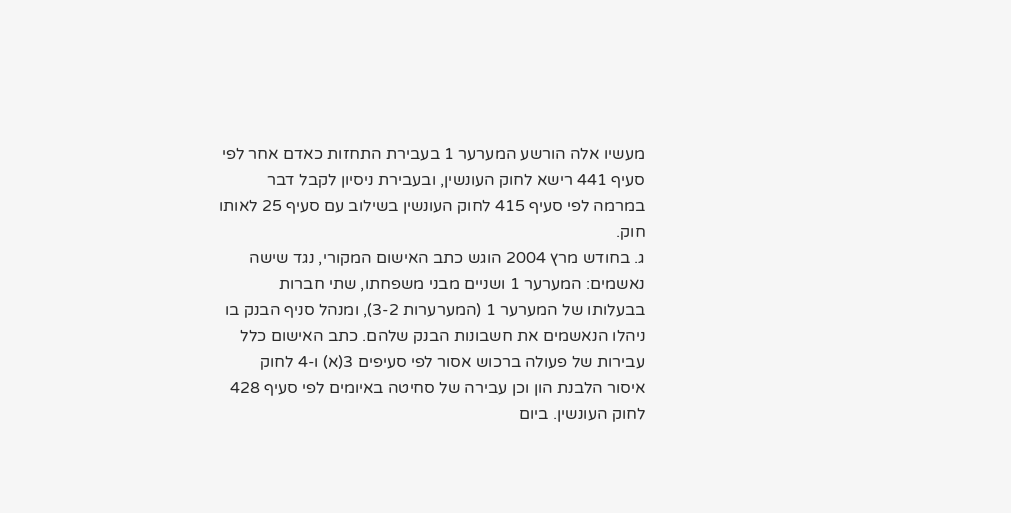מעשיו אלה הורשע המערער 1 בעבירת התחזות כאדם אחר לפי סעיף 441 רישא לחוק העונשין, ובעבירת ניסיון לקבל דבר במרמה לפי סעיף 415 לחוק העונשין בשילוב עם סעיף 25 לאותו חוק.
ג. בחודש מרץ 2004 הוגש כתב האישום המקורי, נגד שישה נאשמים: המערער 1 ושניים מבני משפחתו, שתי חברות בבעלותו של המערער 1 (המערערות 3-2), ומנהל סניף הבנק בו ניהלו הנאשמים את חשבונות הבנק שלהם. כתב האישום כלל עבירות של פעולה ברכוש אסור לפי סעיפים 3(א) ו-4 לחוק איסור הלבנת הון וכן עבירה של סחיטה באיומים לפי סעיף 428 לחוק העונשין. ביום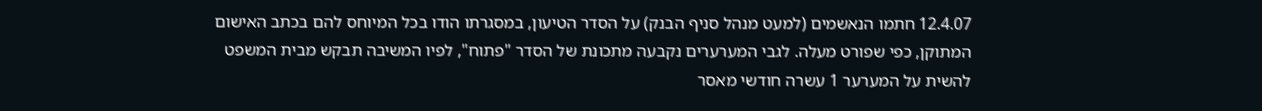12.4.07 חתמו הנאשמים (למעט מנהל סניף הבנק) על הסדר הטיעון, במסגרתו הודו בכל המיוחס להם בכתב האישום המתוקן, כפי שפורט מעלה. לגבי המערערים נקבעה מתכונת של הסדר "פתוח", לפיו המשיבה תבקש מבית המשפט להשית על המערער 1 עשרה חודשי מאסר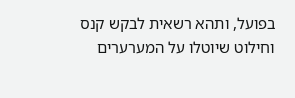בפועל, ותהא רשאית לבקש קנס וחילוט שיוטלו על המערערים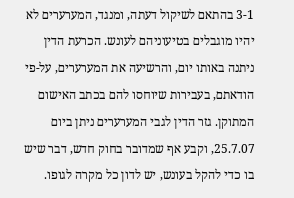3-1 בהתאם לשיקול דעתה, ומנגד, המערערים לא יהיו מוגבלים בטיעוניהם לעונש. הכרעת הדין ניתנה באותו יום, והרשיעה את המערערים, על-פי הודאתם, בעבירות שיוחסו להם בכתב האישום המתוקן. גזר הדין לגבי המערערים ניתן ביום 25.7.07, וקבע אף שמדובר בחוק חדש, דבר שיש בו כדי להקל בעונש, יש לדון כל מקרה לגופו.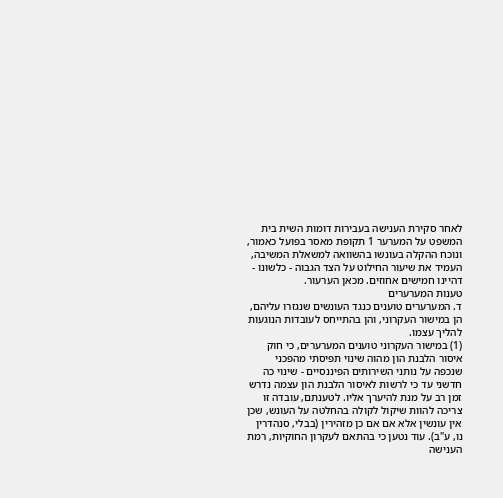לאחר סקירת הענישה בעבירות דומות השית בית המשפט על המערער 1 תקופת מאסר בפועל כאמור, ונוכח ההקלה בעונשו בהשוואה למשאלת המשיבה, העמיד את שיעור החילוט על הצד הגבוה - כלשונו - דהיינו חמישים אחוזים. מכאן הערעור.
טענות המערערים
ד. המערערים טוענים כנגד העונשים שנגזרו עליהם, הן במישור העקרוני, והן בהתייחס לעובדות הנוגעות להליך עצמו.
(1) במישור העקרוני טוענים המערערים, כי חוק איסור הלבנת הון מהוה שינוי תפיסתי מהפכני שנכפה על נותני השירותים הפיננסיים - שינוי כה חדשני עד כי לרשות לאיסור הלבנת הון עצמה נדרש זמן רב על מנת להיערך אליו. לטענתם, עובדה זו צריכה להוות שיקול לקולה בהחלטה על העונש, שכן אין עונשין אלא אם אם כן מזהירין (בבלי, סנהדרין נו, ע"ב). עוד נטען כי בהתאם לעקרון החוקיות, רמת הענישה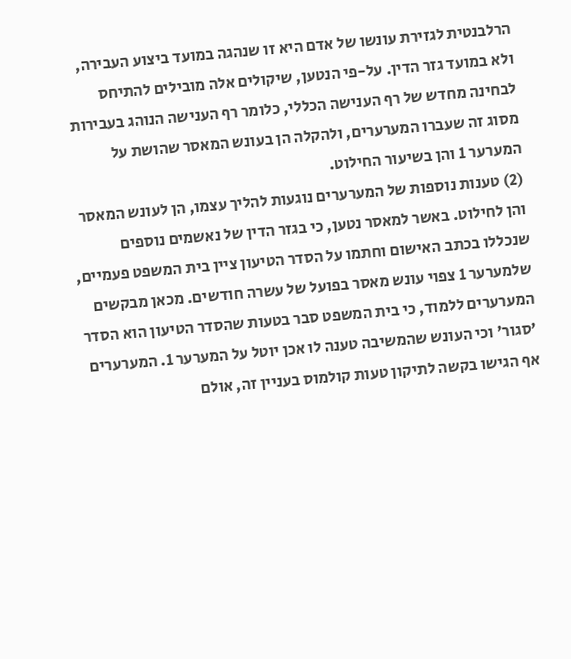הרלבנטית לגזירת עונשו של אדם היא זו שנהגה במועד ביצוע העבירה, ולא במועד גזר הדין. על-פי הנטען, שיקולים אלה מובילים להתיחס לבחינה מחדש של רף הענישה הכללי, כלומר רף הענישה הנוהג בעבירות מסוג זה שעברו המערערים, ולהקלה הן בעונש המאסר שהושת על המערער 1 והן בשיעור החילוט.
(2) טענות נוספות של המערערים נוגעות להליך עצמו, הן לעונש המאסר והן לחילוט. באשר למאסר נטען, כי בגזר הדין של נאשמים נוספים שנכללו בכתב האישום וחתמו על הסדר הטיעון ציין בית המשפט פעמיים, שלמערער 1 צפוי עונש מאסר בפועל של עשרה חודשים. מכאן מבקשים המערערים ללמוד, כי בית המשפט סבר בטעות שהסדר הטיעון הוא הסדר 'סגור' וכי העונש שהמשיבה טענה לו אכן יוטל על המערער 1. המערערים אף הגישו בקשה לתיקון טעות קולמוס בעניין זה, אולם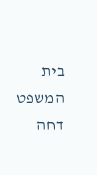בית המשפט דחה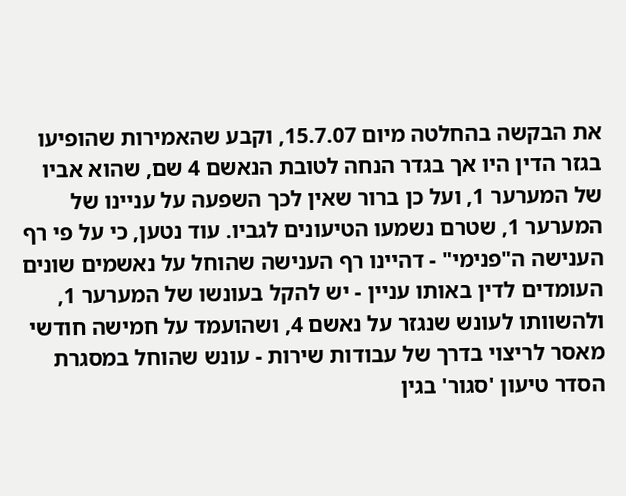את הבקשה בהחלטה מיום 15.7.07, וקבע שהאמירות שהופיעו בגזר הדין היו אך בגדר הנחה לטובת הנאשם 4 שם, שהוא אביו של המערער 1, ועל כן ברור שאין לכך השפעה על עניינו של המערער 1, שטרם נשמעו הטיעונים לגביו. עוד נטען, כי על פי רף הענישה ה"פנימי" - דהיינו רף הענישה שהוחל על נאשמים שונים העומדים לדין באותו עניין - יש להקל בעונשו של המערער 1, ולהשוותו לעונש שנגזר על נאשם 4, ושהועמד על חמישה חודשי מאסר לריצוי בדרך של עבודות שירות - עונש שהוחל במסגרת הסדר טיעון 'סגור' בגין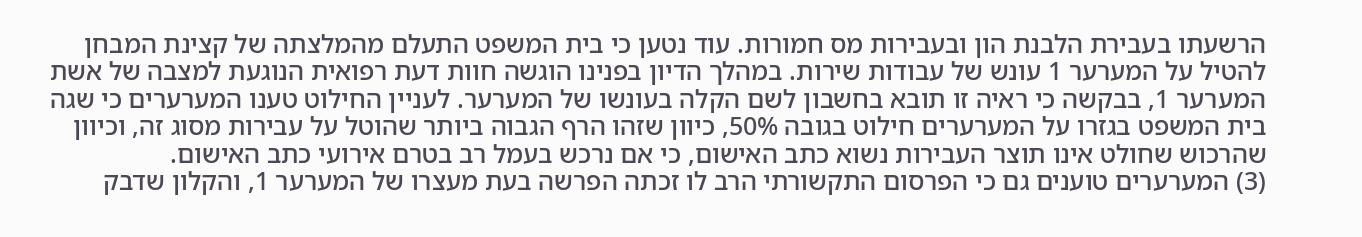הרשעתו בעבירת הלבנת הון ובעבירות מס חמורות. עוד נטען כי בית המשפט התעלם מהמלצתה של קצינת המבחן להטיל על המערער 1 עונש של עבודות שירות. במהלך הדיון בפנינו הוגשה חוות דעת רפואית הנוגעת למצבה של אשת המערער 1, בבקשה כי ראיה זו תובא בחשבון לשם הקלה בעונשו של המערער. לעניין החילוט טענו המערערים כי שגה בית המשפט בגזרו על המערערים חילוט בגובה 50%, כיוון שזהו הרף הגבוה ביותר שהוטל על עבירות מסוג זה, וכיוון שהרכוש שחולט אינו תוצר העבירות נשוא כתב האישום, כי אם נרכש בעמל רב בטרם אירועי כתב האישום.
(3) המערערים טוענים גם כי הפרסום התקשורתי הרב לו זכתה הפרשה בעת מעצרו של המערער 1, והקלון שדבק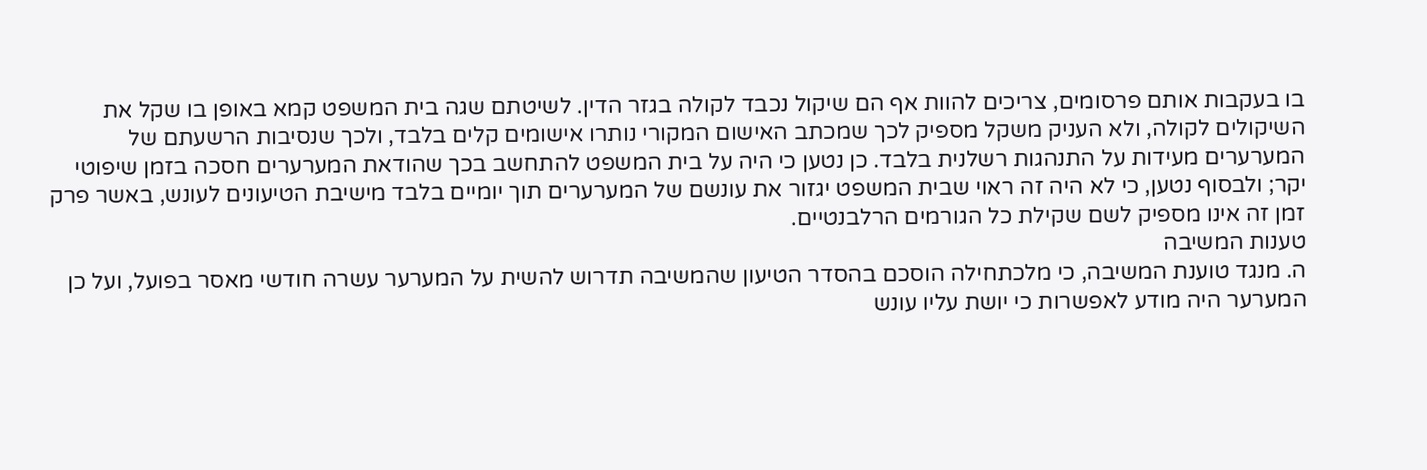בו בעקבות אותם פרסומים, צריכים להוות אף הם שיקול נכבד לקולה בגזר הדין. לשיטתם שגה בית המשפט קמא באופן בו שקל את השיקולים לקולה, ולא העניק משקל מספיק לכך שמכתב האישום המקורי נותרו אישומים קלים בלבד, ולכך שנסיבות הרשעתם של המערערים מעידות על התנהגות רשלנית בלבד. כן נטען כי היה על בית המשפט להתחשב בכך שהודאת המערערים חסכה בזמן שיפוטי יקר; ולבסוף נטען, כי לא היה זה ראוי שבית המשפט יגזור את עונשם של המערערים תוך יומיים בלבד מישיבת הטיעונים לעונש, באשר פרק זמן זה אינו מספיק לשם שקילת כל הגורמים הרלבנטיים.
טענות המשיבה
ה. מנגד טוענת המשיבה, כי מלכתחילה הוסכם בהסדר הטיעון שהמשיבה תדרוש להשית על המערער עשרה חודשי מאסר בפועל, ועל כן המערער היה מודע לאפשרות כי יושת עליו עונש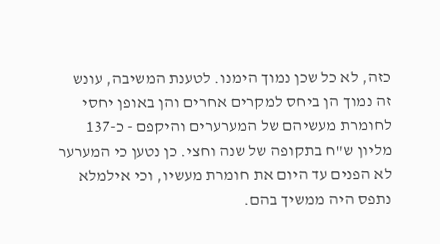כזה, לא כל שכן נמוך הימנו. לטענת המשיבה, עונש זה נמוך הן ביחס למקרים אחרים והן באופן יחסי לחומרת מעשיהם של המערערים והיקפם - כ-137 מליון ש"ח בתקופה של שנה וחצי. כן נטען כי המערער לא הפנים עד היום את חומרת מעשיו, וכי אילמלא נתפס היה ממשיך בהם.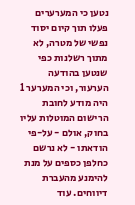נטען כי המערערים פעלו תוך קיום יסוד נפשי של מטרה, לא מתוך רשלנות כפי שנטען בהודעה הערעור, וכי המערער 1 היה מודע לחובת הרישום המוטלות עליו בחוק, אולם - על-פי הודאתו - לא נרשם כחלפן כספים על מנת להימנע מהעברת דיווחים. עוד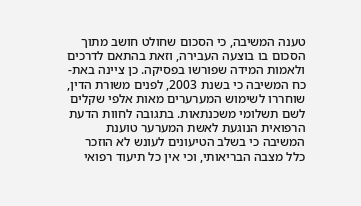טענה המשיבה, כי הסכום שחולט חושב מתוך הסכום בו בוצעה העבירה, וזאת בהתאם לדרכים ולאמות המידה שפורשו בפסיקה. כן ציינה באת-כח המשיבה כי בשנת 2003, לפנים משורת הדין, שוחררו לשימוש המערערים מאות אלפי שקלים לשם תשלומי משכנתאות. בתגובה לחוות הדעת הרפואית הנוגעת לאשת המערער טוענת המשיבה כי בשלב הטיעונים לעונש לא הוזכר כלל מצבה הבריאותי, וכי אין כל תיעוד רפואי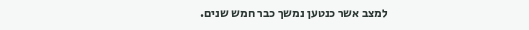למצב אשר כנטען נמשך כבר חמש שנים.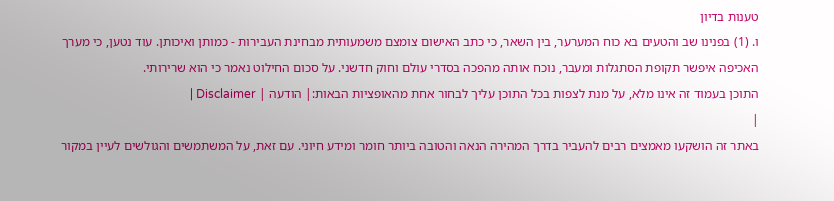טענות בדיון
ו. (1) בפנינו שב והטעים בא כוח המערער, בין השאר, כי כתב האישום צומצם משמעותית מבחינת העבירות - כמותן ואיכותן. עוד נטען, כי מערך האכיפה איפשר תקופת הסתגלות ומעבר, נוכח אותה מהפכה בסדרי עולם וחוק חדשני. על סכום החילוט נאמר כי הוא שרירותי.
התוכן בעמוד זה אינו מלא, על מנת לצפות בכל התוכן עליך לבחור אחת מהאופציות הבאות:| הודעה | Disclaimer |
|
באתר זה הושקעו מאמצים רבים להעביר בדרך המהירה הנאה והטובה ביותר חומר ומידע חיוני. עם זאת, על המשתמשים והגולשים לעיין במקור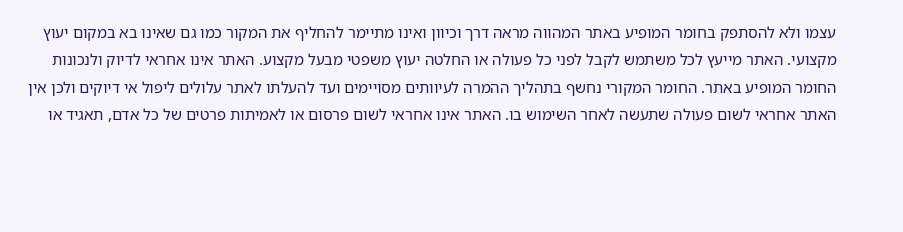עצמו ולא להסתפק בחומר המופיע באתר המהווה מראה דרך וכיוון ואינו מתיימר להחליף את המקור כמו גם שאינו בא במקום יעוץ מקצועי. האתר מייעץ לכל משתמש לקבל לפני כל פעולה או החלטה יעוץ משפטי מבעל מקצוע. האתר אינו אחראי לדיוק ולנכונות החומר המופיע באתר. החומר המקורי נחשף בתהליך ההמרה לעיוותים מסויימים ועד להעלתו לאתר עלולים ליפול אי דיוקים ולכן אין האתר אחראי לשום פעולה שתעשה לאחר השימוש בו. האתר אינו אחראי לשום פרסום או לאמיתות פרטים של כל אדם, תאגיד או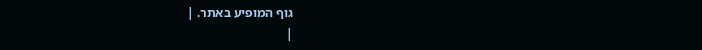גוף המופיע באתר. |
|